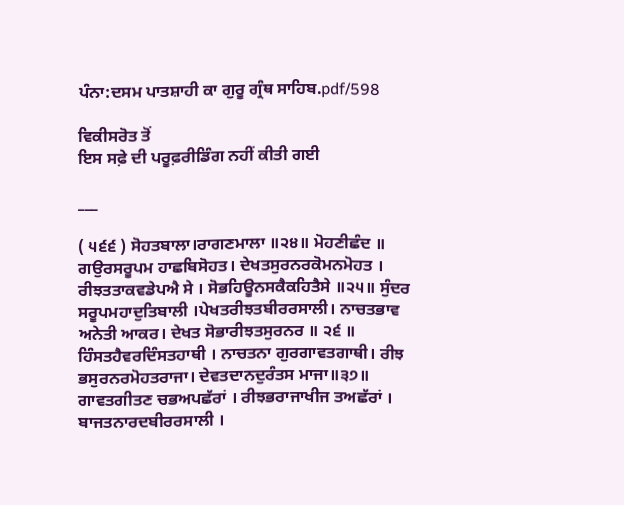ਪੰਨਾ:ਦਸਮ ਪਾਤਸ਼ਾਹੀ ਕਾ ਗੁਰੂ ਗ੍ਰੰਥ ਸਾਹਿਬ.pdf/598

ਵਿਕੀਸਰੋਤ ਤੋਂ
ਇਸ ਸਫ਼ੇ ਦੀ ਪਰੂਫ਼ਰੀਡਿੰਗ ਨਹੀਂ ਕੀਤੀ ਗਈ

___

( ੫੬੬ ) ਸੋਹਤਬਾਲਾ।ਰਾਗਣਮਾਲਾ ॥੨੪॥ ਮੋਹਣੀਛੰਦ ॥ ਗਉਰਸਰੂਪਮ ਹਾਛਬਿਸੋਹਤ। ਦੇਖਤਸੁਰਨਰਕੋਮਨਮੋਹਤ । ਰੀਝਤਤਾਕਵਡੇਪਐ ਸੇ । ਸੋਭਹਿਊਨਸਕੈਕਹਿਤੈਸੇ ॥੨੫॥ ਸੁੰਦਰ ਸਰੂਪਮਹਾਦੁਤਿਬਾਲੀ ।ਪੇਖਤਰੀਝਤਬੀਰਰਸਾਲੀ। ਨਾਚਤਭਾਵ ਅਨੇਤੀ ਆਕਰ। ਦੇਖਤ ਸੋਭਾਰੀਝਤਸੁਰਨਰ ॥ ੨੬ ॥ ਹਿੰਸਤਹੈਵਰਦਿੰਸਤਹਾਥੀ । ਨਾਚਤਨਾ ਗੁਰਗਾਵਤਗਾਥੀ। ਰੀਝ ਭਸੁਰਨਰਮੋਹਤਰਾਜਾ। ਦੇਵਤਦਾਨਦੁਰੰਤਸ ਮਾਜਾ॥੩੭॥ ਗਾਵਤਗੀਤਣ ਚਭਅਪਛੱਰਾਂ । ਰੀਝਭਰਾਜਾਖੀਜ ਤਅਛੱਰਾਂ । ਬਾਜਤਨਾਰਦਬੀਰਰਸਾਲੀ ।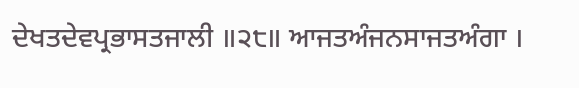ਦੇਖਤਦੇਵਪ੍ਰਭਾਸਤਜਾਲੀ ॥੨੮॥ ਆਜਤਅੰਜਨਸਾਜਤਅੰਗਾ ।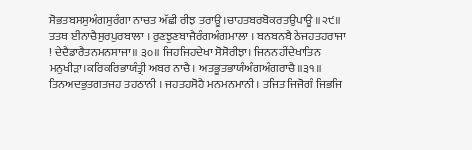ਸੋਭਤਬਸਸੁਅੰਗਸੁਰੰਗਾ ਨਾਚਤ ਅੱਛੀ ਰੀਝ ਤਰਾਊ।ਚਾਹਤਬਰਬੋਕਰਤਉਪਾਊ ॥੨੯॥ ਤਤਥ ਈਨਾਚੈਸੁਰਪੁਰਬਾਲਾ । ਰੁਣਝੁਣਬਾਜੈਰੰਗਅੰਗਮਾਲਾ । ਬਨਬਨਬੈ ਠੇਜਹਤਹਰਾਜਾ ! ਦੇਦੈਡਾਰੈਤਨਮਨਸਾਜਾ॥ ੩੦॥ ਜਿਹਜਿਹਦੇਖਾ ਸੋਸੋਰੀਝਾ। ਜਿਨਨਹੀਂਦੇਖਾਤਿਨ ਮਨੁਖੀੜਾ।ਕਰਿਕਰਿਭਾਯੰਤ੍ਰੀ ਅਬਰ ਨਾਚੈ। ਅਤਭੂਤਭਾਯੰਅੰਗਅੰਗਰਾਚੈ॥੩੧॥ ਤਿਨਅਦਭੁਤਗਤਜਹ ਤਹਠਾਨੀ । ਜਹਤਹਸੋਹੈ ਮਨਮਨਮਾਨੀ । ਤਜਿਤ ਜਿਜੋਗੰ ਜਿਭਜਿ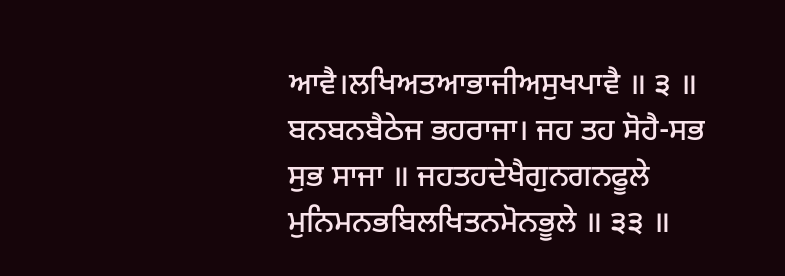ਆਵੈ।ਲਖਿਅਤਆਭਾਜੀਅਸੁਖਪਾਵੈ ॥ ੩ ॥ ਬਨਬਨਬੈਠੇਜ ਭਹਰਾਜਾ। ਜਹ ਤਹ ਸੋਹੈ-ਸਭ ਸੁਭ ਸਾਜਾ ॥ ਜਹਤਹਦੇਖੈਗੁਨਗਨਫੂਲੇ ਮੁਨਿਮਨਭਬਿਲਖਿਤਨਮੋਨਭੂਲੇ ॥ ੩੩ ॥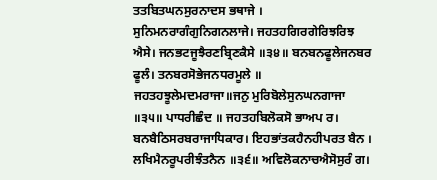ਤਤਬਿਤਘਨਸੁਰਨਾਦਸ ਭਥਾਜੇ । ਸੁਨਿਮਨਰਾਗੰਗੁਨਿਗਨਲਾਜੇ। ਜਹਤਹਗਿਰਗੇਰਿਝਰਿਝ ਐਸੇ। ਜਨਭਟਜੂਝੈਰਣਬ੍ਰਿਣਕੈਸੇ ॥੩੪॥ ਬਨਬਨਫੂਲੇਜਨਬਰ ਫੂਲੰ। ਤਨਬਰਸੋਭੇਜਨਧਰਮੂਲੇ ॥ ਜਹਤਹਝੂਲੇਮਦਮਰਾਜਾ॥ਜਨੁ ਮੁਰਿਬੋਲੇਸੁਨਘਨਗਾਜਾ ॥੩੫॥ ਪਾਧਰੀਛੰਦ ॥ ਜਹਤਹਬਿਲੋਕਸੋ ਭਾਅਪ ਰ। ਬਨਬੈਠਿਸਰਬਰਾਜਾਧਿਕਾਰ। ਇਹਭਾਂਤਕਹੈਨਹੀਪਰਤ ਬੈਨ । ਲਖਿਮੈਨਰੂਪਰੀਝੰਤਨੈਨ ॥੩੬॥ ਅਵਿਲੋਕਨਾਚਐਸੋਸੁਰੰ ਗ।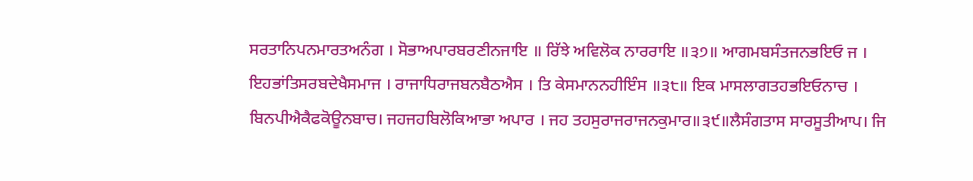ਸਰਤਾਨਿਪਨਮਾਰਤਅਨੰਗ । ਸੋਭਾਅਪਾਰਬਰਣੀਨਜਾਇ ॥ ਰਿੱਝੇ ਅਵਿਲੋਕ ਨਾਰਰਾਇ ॥੩੭॥ ਆਗਮਬਸੰਤਜਨਭਇਓ ਜ । ਇਹਭਾਂਤਿਸਰਬਦੇਖੈਸਮਾਜ । ਰਾਜਾਧਿਰਾਜਬਨਬੈਠਐਸ । ਤਿ ਕੇਸਮਾਨਨਹੀਇੰਸ ॥੩੮॥ ਇਕ ਮਾਸਲਾਗਤਹਭਇਓਨਾਚ । ਬਿਨਪੀਐਕੈਫਕੋਊਨਬਾਚ। ਜਹਜਹਬਿਲੋਕਿਆਭਾ ਅਪਾਰ । ਜਹ ਤਹਸੁਰਾਜਰਾਜਨਕੁਮਾਰ॥੩੯॥ਲੈਸੰਗਤਾਸ ਸਾਰਸੂਤੀਆਪ। ਜਿ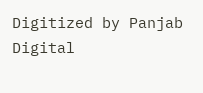Digitized by Panjab Digital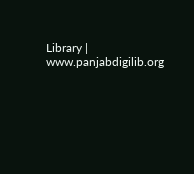Library | www.panjabdigilib.org